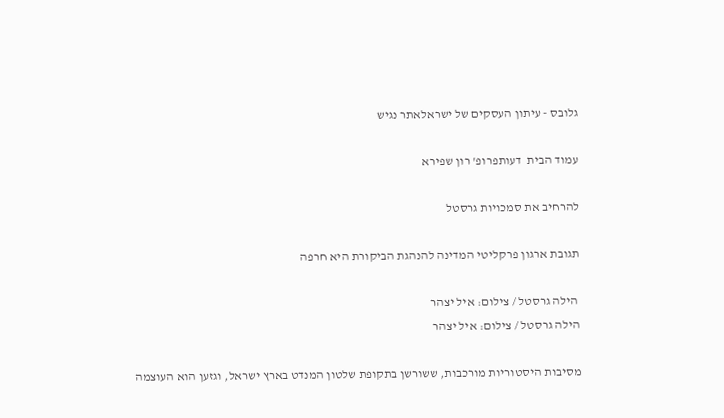גלובס - עיתון העסקים של ישראלאתר נגיש

עמוד הבית  דעותפרופ' רון שפירא

להרחיב את סמכויות גרסטל

תגובת ארגון פרקליטי המדינה להנהגת הביקורת היא חרפה

 הילה גרסטל / צילום: איל יצהר
הילה גרסטל / צילום: איל יצהר

מסיבות היסטוריות מורכבות, ששורשן בתקופת שלטון המנדט בארץ ישראל, וגזען הוא העוצמה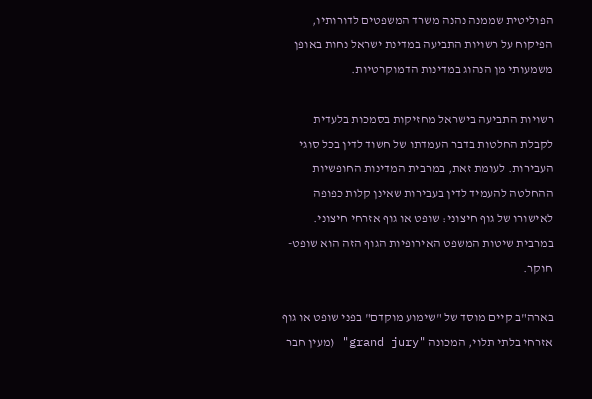הפוליטית שממנה נהנה משרד המשפטים לדורותיו, הפיקוח על רשויות התביעה במדינת ישראל נחות באופן משמעותי מן הנהוג במדינות הדמוקרטיות.

רשויות התביעה בישראל מחזיקות בסמכות בלעדית לקבלת החלטות בדבר העמדתו של חשוד לדין בכל סוגי העבירות. לעומת זאת, במרבית המדינות החופשיות ההחלטה להעמיד לדין בעבירות שאינן קלות כפופה לאישורו של גוף חיצוני: שופט או גוף אזרחי חיצוני. במרבית שיטות המשפט האירופיות הגוף הזה הוא שופט-חוקר.

בארה"ב קיים מוסד של "שימוע מוקדם" בפני שופט או גוף אזרחי בלתי תלוי, המכונה "grand jury" (מעין חבר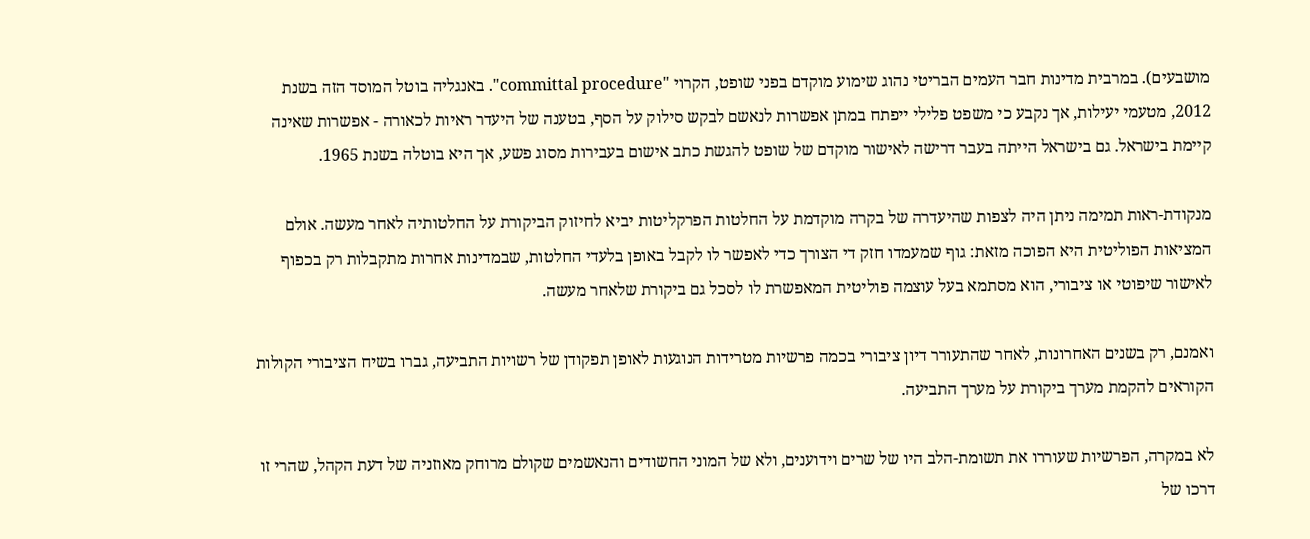מושבעים). במרבית מדינות חבר העמים הבריטי נהוג שימוע מוקדם בפני שופט, הקרוי "committal procedure". באנגליה בוטל המוסד הזה בשנת 2012, מטעמי יעילות, אך נקבע כי משפט פלילי ייפתח במתן אפשרות לנאשם לבקש סילוק על הסף, בטענה של היעדר ראיות לכאורה - אפשרות שאינה קיימת בישראל. גם בישראל הייתה בעבר דרישה לאישור מוקדם של שופט להגשת כתב אישום בעבירות מסוג פשע, אך היא בוטלה בשנת 1965.

מנקודת-ראות תמימה ניתן היה לצפות שהיעדרה של בקרה מוקדמת על החלטות הפרקליטות יביא לחיזוק הביקורת על החלטותיה לאחר מעשה. אולם המציאות הפוליטית היא הפוכה מזאת: גוף שמעמדו חזק די הצורך כדי לאפשר לו לקבל באופן בלעדי החלטות, שבמדינות אחרות מתקבלות רק בכפוף לאישור שיפוטי או ציבורי, הוא מסתמא בעל עוצמה פוליטית המאפשרת לו לסכל גם ביקורת שלאחר מעשה.

ואמנם, רק בשנים האחרונות, לאחר שהתעורר דיון ציבורי בכמה פרשיות מטרידות הנוגעות לאופן תפקודן של רשויות התביעה, גברו בשיח הציבורי הקולות הקוראים להקמת מערך ביקורת על מערך התביעה.

לא במקרה, הפרשיות שעוררו את תשומת-הלב היו של שרים וידוענים, ולא של המוני החשודים והנאשמים שקולם מרוחק מאוזניה של דעת הקהל, שהרי זו דרכו של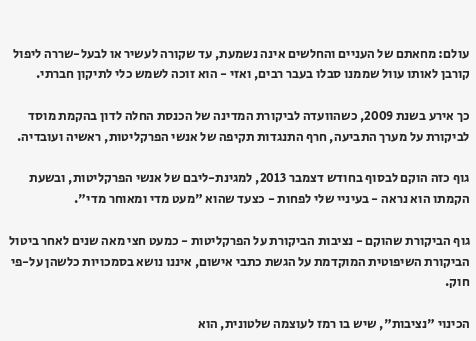עולם: מחאתם של העניים והחלשים אינה נשמעת, עד שקורה לעשיר או לבעל-שררה ליפול קורבן לאותו עוול שממנו סבלו בעבר רבים, ואזי - הוא זוכה לשמש כלי לתיקון חברתי.

כך אירע בשנת 2009, כשהוועדה לביקורת המדינה של הכנסת החלה לדון בהקמת מוסד לביקורת על מערך התביעה, חרף התנגדות תקיפה של אנשי הפרקליטות, ראשיה ועובדיה.

גוף כזה הוקם לבסוף בחודש דצמבר 2013, למגינת-ליבם של אנשי הפרקליטות, ובשעת הקמתו הוא נראה - בעיניי שלי לפחות - כצעד שהוא "מעט מדי ומאוחר מדי".

גוף הביקורת שהוקם - נציבות הביקורת על הפרקליטות - כמעט חצי מאה שנים לאחר ביטול הביקורת השיפוטית המוקדמת על הגשת כתבי אישום, איננו נושא בסמכויות כלשהן על-פי חוק.

הכינוי "נציבות", שיש בו רמז לעוצמה שלטונית, הוא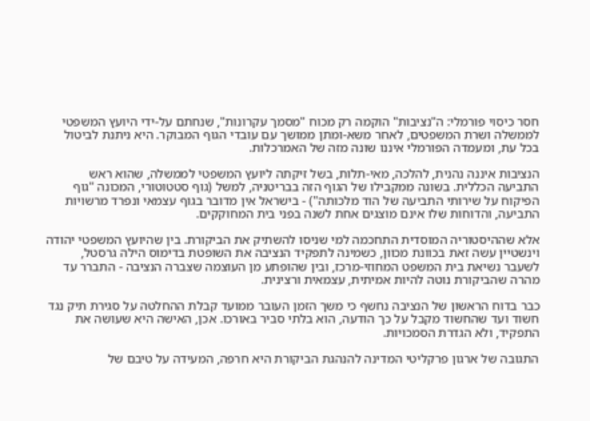חסר כיסוי פורמלי: ה"נציבות" הוקמה רק מכוח "מסמך עקרונות", שנחתם על-ידי היועץ המשפטי לממשלה ושרת המשפטים, לאחר משא-ומתן ממושך עם עובדי הגוף המבוקר. היא ניתנת לביטול בכל עת, ומעמדה הפורמלי איננו שונה מזה של האמרכלות.

הנציבות איננה נהנית, להלכה, מאי-תלות, בשל זיקתה ליועץ המשפטי לממשלה, שהוא ראש התביעה הכללית. בשונה ממקבילו של הגוף הזה בבריטניה, למשל (גוף סטטוטורי, המכונה "גוף הפיקוח על שירותי התביעה של הוד מלכותה") - בישראל אין מדובר בגוף עצמאי ונפרד מרשויות התביעה, והדוחות שלו אינם מוצגים אחת לשנה בפני בית המחוקקים.

אלא שההיסטוריה המוסדית התחכמה למי שניסו להשתיק את הביקורת. בין שהיועץ המשפטי יהודה וינשטיין עשה זאת בכוונת מכוון, כשמינה לתפקיד הנציבה את השופטת בדימוס הילה גרסטל, לשעבר נשיאת בית המשפט המחוזי-מרכז, ובין שהופתע מן העוצמה שצברה הנציבה - התברר עד מהרה שהביקורת נוטה להיות אמיתית, עצמאית ורצינית.

כבר בדוח הראשון של הנציבה נחשף כי משך הזמן העובר ממועד קבלת ההחלטה על סגירת תיק נגד חשוד ועד שהחשוד מקבל על כך הודעה, הוא בלתי סביר באורכו. אכן, האישה היא שעושה את התפקיד, ולא הגדרת הסמכויות.

התגובה של ארגון פרקליטי המדינה להנהגת הביקורת היא חרפה, המעידה על טיבם של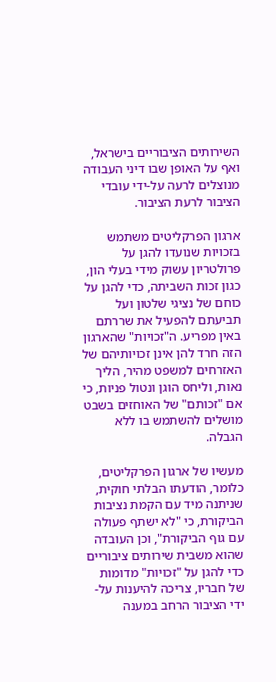השירותים הציבוריים בישראל, ואף על האופן שבו דיני העבודה מנוצלים לרעה על-ידי עובדי הציבור לרעת הציבור.

ארגון הפרקליטים משתמש בזכויות שנועדו להגן על פרולטריון עשוק מידי בעלי הון, כגון זכות השביתה, כדי להגן על כוחם של נציגי שלטון ועל תביעתם להפעיל את שררתם באין מפריע. ה"זכויות" שהארגון הזה חרד להן אינן זכויותיהם של האזרחים למשפט מהיר, הליך נאות, וליחס הוגן ונטול פניות, כי אם "זכותם" של האוחזים בשבט מושלים להשתמש בו ללא הגבלה.

מעשיו של ארגון הפרקליטים, כלומר, הודעתו הבלתי חוקית, שניתנה מיד עם הקמת נציבות הביקורת, כי "לא ישתף פעולה עם גוף הביקורת", וכן העובדה שהוא משבית שירותים ציבוריים כדי להגן על "זכויות" מדומות של חבריו, צריכה להיענות על-ידי הציבור הרחב במענה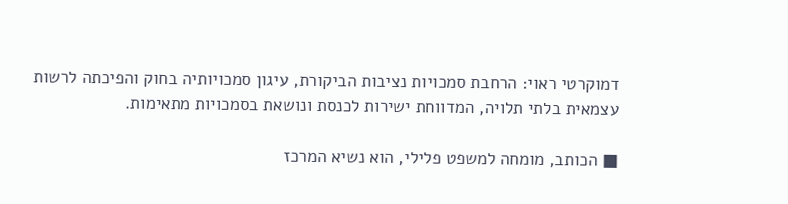דמוקרטי ראוי: הרחבת סמכויות נציבות הביקורת, עיגון סמכויותיה בחוק והפיכתה לרשות עצמאית בלתי תלויה, המדווחת ישירות לכנסת ונושאת בסמכויות מתאימות.

■ הכותב, מומחה למשפט פלילי, הוא נשיא המרכז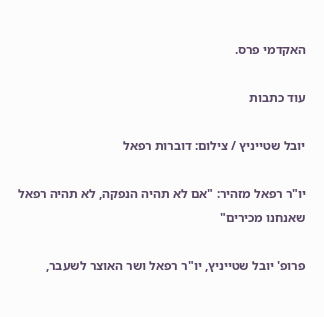האקדמי פרס.

עוד כתבות

יובל שטייניץ / צילום: דוברות רפאל

יו"ר רפאל מזהיר: "אם לא תהיה הנפקה, לא תהיה רפאל שאנחנו מכירים"

פרופ' יובל שטייניץ, יו"ר רפאל ושר האוצר לשעבר,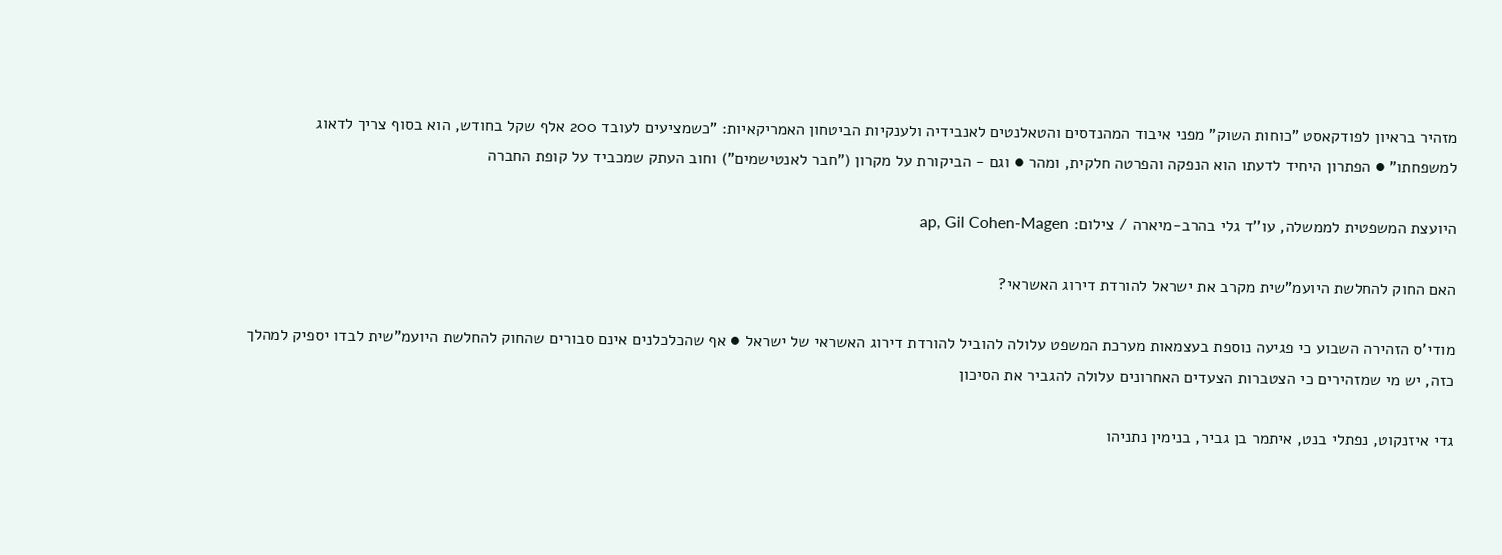מזהיר בראיון לפודקאסט "כוחות השוק" מפני איבוד המהנדסים והטאלנטים לאנבידיה ולענקיות הביטחון האמריקאיות: "כשמציעים לעובד 200 אלף שקל בחודש, הוא בסוף צריך לדאוג למשפחתו" ● הפתרון היחיד לדעתו הוא הנפקה והפרטה חלקית, ומהר ● וגם - הביקורת על מקרון ("חבר לאנטישמים") וחוב העתק שמכביד על קופת החברה

היועצת המשפטית לממשלה, עו''ד גלי בהרב-מיארה / צילום: ap, Gil Cohen-Magen

האם החוק להחלשת היועמ”שית מקרב את ישראל להורדת דירוג האשראי?

מודי'ס הזהירה השבוע כי פגיעה נוספת בעצמאות מערכת המשפט עלולה להוביל להורדת דירוג האשראי של ישראל ● אף שהכלכלנים אינם סבורים שהחוק להחלשת היועמ"שית לבדו יספיק למהלך כזה, יש מי שמזהירים כי הצטברות הצעדים האחרונים עלולה להגביר את הסיכון

גדי איזנקוט, נפתלי בנט, איתמר בן גביר, בנימין נתניהו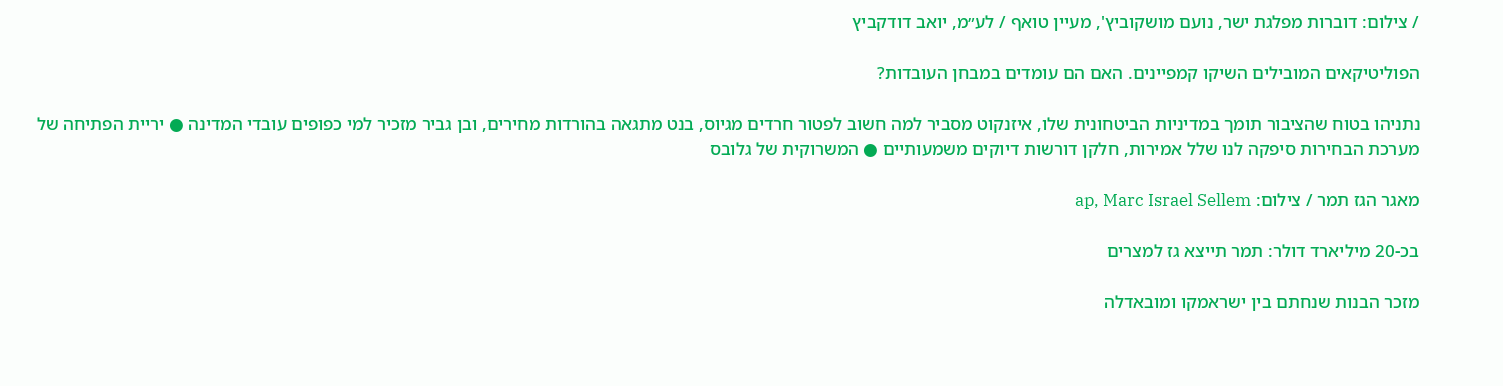/ צילום: דוברות מפלגת ישר, נועם מושקוביץ', מעיין טואף / לע״מ, יואב דודקביץ

הפוליטיקאים המובילים השיקו קמפיינים. האם הם עומדים במבחן העובדות?

נתניהו בטוח שהציבור תומך במדיניות הביטחונית שלו, איזנקוט מסביר למה חשוב לפטור חרדים מגיוס, בנט מתגאה בהורדות מחירים, ובן גביר מזכיר למי כפופים עובדי המדינה ● יריית הפתיחה של מערכת הבחירות סיפקה לנו שלל אמירות, חלקן דורשות דיוקים משמעותיים ● המשרוקית של גלובס

מאגר הגז תמר / צילום: ap, Marc Israel Sellem

בכ-20 מיליארד דולר: תמר תייצא גז למצרים

מזכר הבנות שנחתם בין ישראמקו ומובאדלה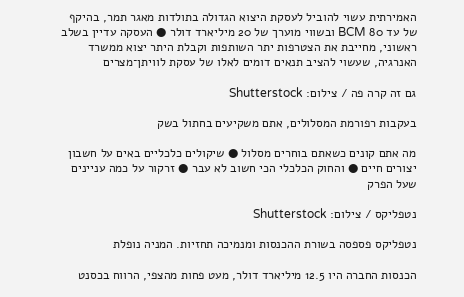האמירתית עשוי להוביל לעסקת היצוא הגדולה בתולדות מאגר תמר, בהיקף של עד 80 BCM ובשווי מוערך של 20 מיליארד דולר ● העסקה עדיין בשלב ראשוני, מחייבת את הצטרפות יתר השותפות וקבלת היתר יצוא ממשרד האנרגיה, שעשוי להציב תנאים דומים לאלו של עסקת לוויתן־מצרים

גם זה קרה פה / צילום: Shutterstock

בעקבות רפורמת המסלולים, אתם משקיעים בחתול בשק

מה אתם קונים כשאתם בוחרים מסלול ● שיקולים כלכליים באים על חשבון יצורים חיים ● והחוק הכלכלי הכי חשוב לא עבר ● זרקור על כמה עניינים שעל הפרק

נטפליקס / צילום: Shutterstock

נטפליקס פספסה בשורת ההכנסות ומנמיכה תחזיות. המניה נופלת

הכנסות החברה היו 12.5 מיליארד דולר, מעט פחות מהצפי, הרווח בכסנט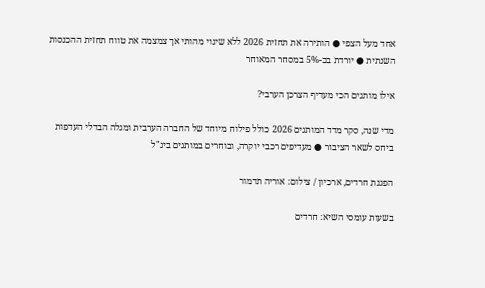אחד מעל הצפי ● הותירה את תחזית 2026 ללא שינוי מהותי אך צמצמה את טווח תחזית ההכנסות השנתית ● יורדת בכ-5% במסחר המאוחר

אילו מותגים הכי מעדיף הצרכן הערבי?

מדי שנה, סקר מדד המותגים 2026 כולל פילוח מיוחד של החברה הערבית ומגלה הבדלי העדפות ביחס לשאר הציבור ● מעדיפים רכבי יוקרה, ובוחרים במותגים בינ"ל

הפגנת חרדים, ארכיון / צילום: אוריה תדמור

בשעות עומסי השיא: חרדים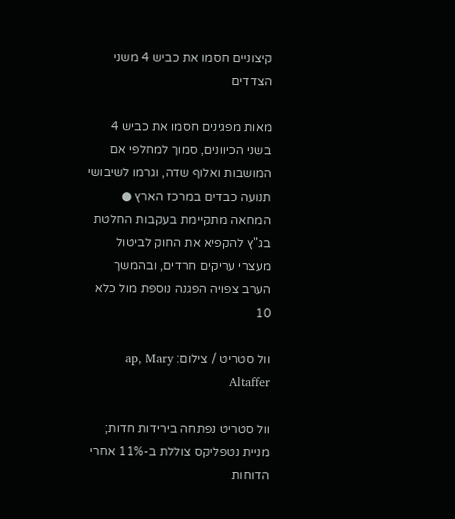קיצוניים חסמו את כביש 4 משני הצדדים

מאות מפגינים חסמו את כביש 4 בשני הכיוונים, סמוך למחלפי אם המושבות ואלוף שדה, וגרמו לשיבושי תנועה כבדים במרכז הארץ ● המחאה מתקיימת בעקבות החלטת בג"ץ להקפיא את החוק לביטול מעצרי עריקים חרדים, ובהמשך הערב צפויה הפגנה נוספת מול כלא 10

וול סטריט / צילום: ap, Mary Altaffer

וול סטריט נפתחה בירידות חדות; מניית נטפליקס צוללת ב-11% אחרי הדוחות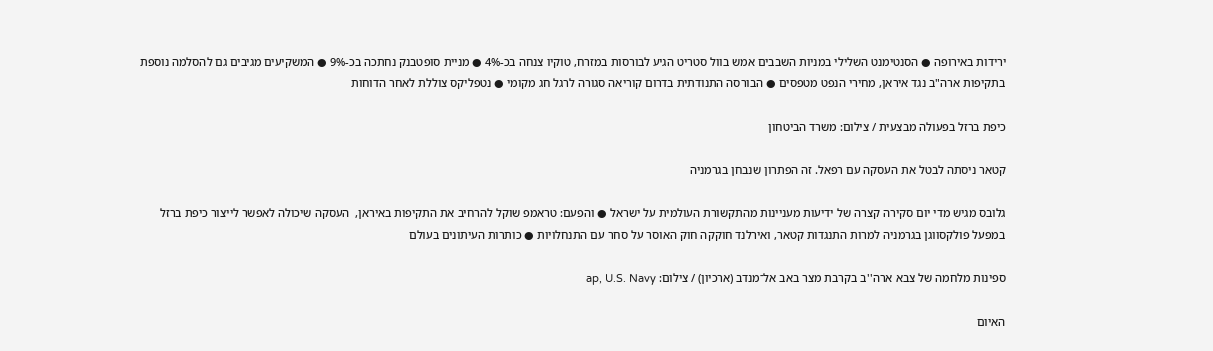ירידות באירופה ● הסנטימנט השלילי במניות השבבים אמש בוול סטריט הגיע לבורסות במזרח, טוקיו צנחה בכ-4% ● מניית סופטבנק נחתכה בכ-9% ● המשקיעים מגיבים גם להסלמה נוספת בתקיפות ארה"ב נגד איראן, מחירי הנפט מטפסים ● הבורסה התנודתית בדרום קוריאה סגורה לרגל חג מקומי ● נטפליקס צוללת לאחר הדוחות

כיפת ברזל בפעולה מבצעית / צילום: משרד הביטחון

קטאר ניסתה לבטל את העסקה עם רפאל. זה הפתרון שנבחן בגרמניה

גלובס מגיש מדי יום סקירה קצרה של ידיעות מעניינות מהתקשורת העולמית על ישראל ● והפעם: טראמפ שוקל להרחיב את התקיפות באיראן,  העסקה שיכולה לאפשר לייצור כיפת ברזל במפעל פולקסווגן בגרמניה למרות התנגדות קטאר, ואירלנד חוקקה חוק האוסר על סחר עם התנחלויות ● כותרות העיתונים בעולם

ספינות מלחמה של צבא ארה''ב בקרבת מצר באב אל־מנדב (ארכיון) / צילום: ap, U.S. Navy

האיום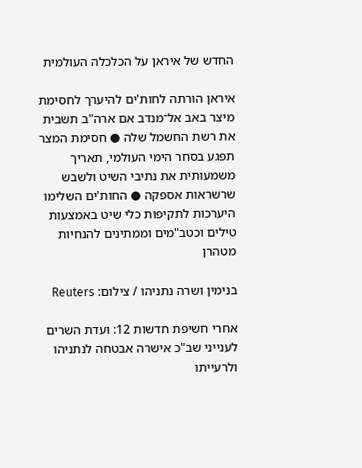החדש של איראן על הכלכלה העולמית

איראן הורתה לחות'ים להיערך לחסימת מיצר באב אל־מנדב אם ארה"ב תשבית את רשת החשמל שלה ● חסימת המצר תפגע בסחר הימי העולמי, תאריך משמעותית את נתיבי השיט ולשבש שרשראות אספקה ● החות'ים השלימו היערכות לתקיפות כלי שיט באמצעות טילים וכטב"מים וממתינים להנחיות מטהרן

בנימין ושרה נתניהו / צילום: Reuters

אחרי חשיפת חדשות 12: ועדת השרים לענייני שב"כ אישרה אבטחה לנתניהו ולרעייתו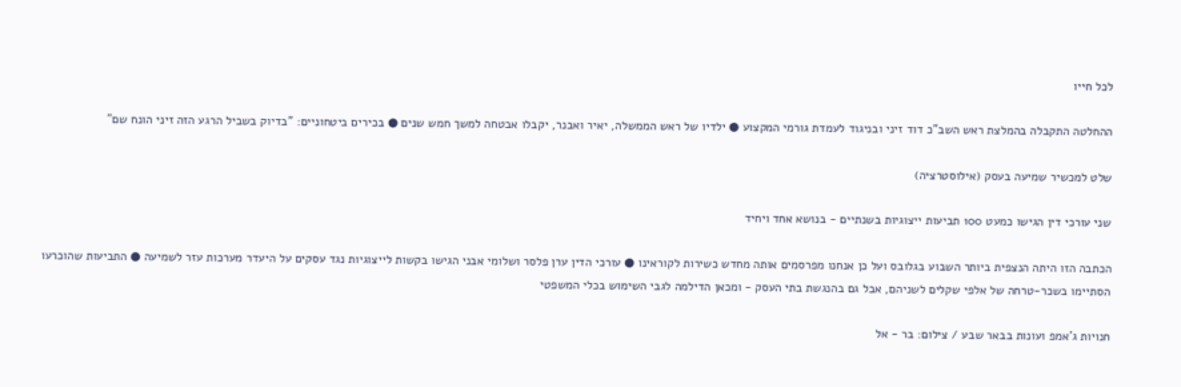לכל חייו

ההחלטה התקבלה בהמלצת ראש השב"כ דוד זיני ובניגוד לעמדת גורמי המקצוע ● ילדיו של ראש הממשלה, יאיר ואבנר, יקבלו אבטחה למשך חמש שנים ● בכירים ביטחוניים: "בדיוק בשביל הרגע הזה זיני הונח שם"

שלט למכשיר שמיעה בעסק (אילוסטרציה)

שני עורכי דין הגישו כמעט 100 תביעות ייצוגיות בשנתיים - בנושא אחד ויחיד

הכתבה הזו היתה הנצפית ביותר השבוע בגלובס ועל כן אנחנו מפרסמים אותה מחדש כשירות לקוראינו ● עורכי הדין ערן פלסר ושלומי אבני הגישו בקשות לייצוגיות נגד עסקים על היעדר מערכות עזר לשמיעה ● התביעות שהוכרעו הסתיימו בשכר-טרחה של אלפי שקלים לשניהם, אבל גם בהנגשת בתי העסק - ומכאן הדילמה לגבי השימוש בכלי המשפטי

חנויות ג'אמפ ועונות בבאר שבע / צילום: בר - אל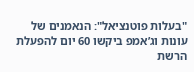"בעלות פוטנציאל": הנאמנים של עונות וג’אמפ ביקשו 60 יום להפעלת הרשת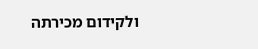ולקידום מכירתה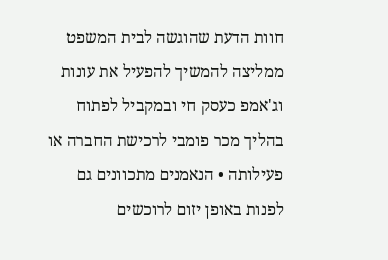חוות הדעת שהוגשה לבית המשפט ממליצה להמשיך להפעיל את עונות וג'אמפ כעסק חי ובמקביל לפתוח בהליך מכר פומבי לרכישת החברה או פעילותה • הנאמנים מתכוונים גם לפנות באופן יזום לרוכשים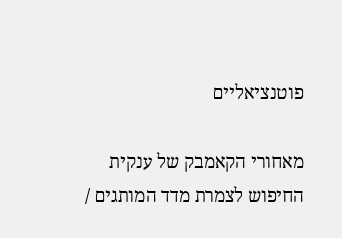פוטנציאליים

מאחורי הקאמבק של ענקית החיפוש לצמרת מדד המותגים /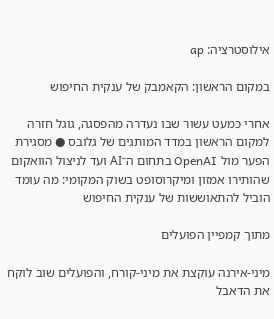אילוסטרציה: ap

במקום הראשון: הקאמבק של ענקית החיפוש

אחרי כמעט עשור שבו נעדרה מהפסגה, גוגל חזרה למקום הראשון במדד המותגים של גלובס ● מסגירת הפער מול OpenAI בתחום ה־AI ועד לניצול הוואקום שהותירו אמזון ומיקרוסופט בשוק המקומי: מה עומד הוביל להתאוששות של ענקית החיפוש

מתוך קמפיין הפועלים

מיני-אירנה עוקצת את מיני-קורח, והפועלים שוב לוקח את הדאבל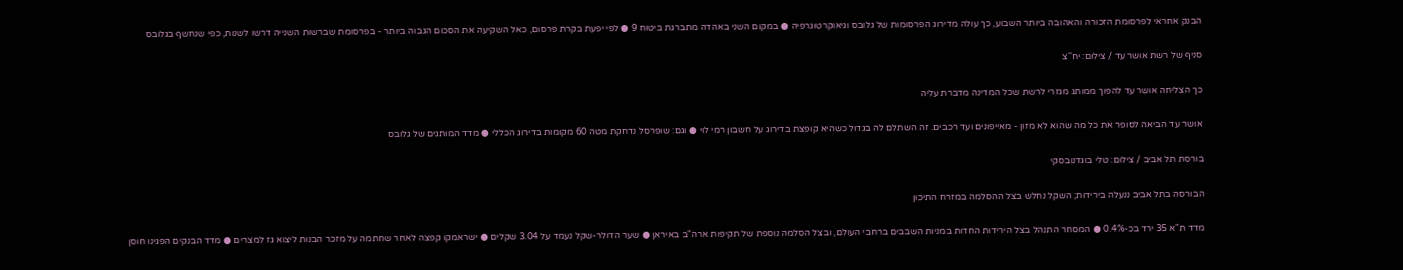הבנק אחראי לפרסומת הזכורה והאהובה ביותר השבוע, כך עולה מדירוג הפרסומות של גלובס וגיאוקרטוגרפיה ● במקום השני באהדה מתברגת ביטוח 9 ● לפי יפעת בקרת פרסום, כאל השקיעה את הסכום הגבוה ביותר - בפרסומת שברשות השנייה דרשו לשנות, כפי שנחשף בגלובס

סניף של רשת אושר עד / צילום: יח''צ

כך הצליחה אושר עד להפוך ממותג מגזרי לרשת שכל המדינה מדברת עליה

אושר עד הביאה לסופר את כל מה שהוא לא מזון - מאייפונים ועד רכבים. זה השתלם לה בגדול כשהיא קופצת בדירוג על חשבון רמי לוי ● וגם: שופרסל נדחקת מטה 60 מקומות בדירוג הכללי ● מדד המותגים של גלובס

בורסת תל אביב / צילום: טלי בוגדנובסקי

הבורסה בתל אביב ננעלה בירידות; השקל נחלש בצל ההסלמה במזרח התיכון

מדד ת"א 35 ירד בכ-0.4% ● המסחר התנהל בצל הירידות החדות במניות השבבים ברחבי העולם, ובצל הסלמה נוספת של תקיפות ארה"ב באיראן ● שער הדולר-שקל נעמד על 3.04 שקלים ● ישראמקו קפצה לאחר שחתמה על מזכר הבנות ליצוא גז למצרים ● מדד הבנקים הפגינו חוסן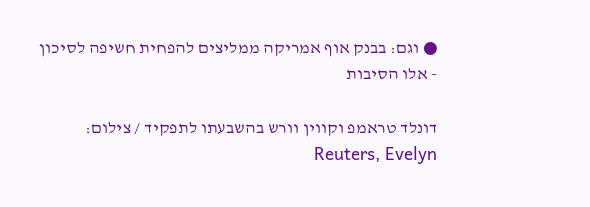● וגם: בבנק אוף אמריקה ממליצים להפחית חשיפה לסיכון - אלו הסיבות

דונלד טראמפ וקווין וורש בהשבעתו לתפקיד / צילום: Reuters, Evelyn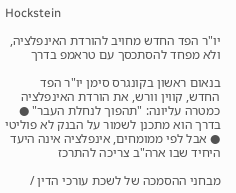Hockstein

יו"ר הפד החדש מחויב להורדת האינפלציה, ולא מפחד להסתכסך עם טראמפ בדרך

בנאום ראשון בקונגרס סימן יו"ר הפד החדש, קווין וורש, את הורדת האינפלציה כמטרה עליונה: "תהפוך לנחלת העבר" ● בדרך הוא מתכנן לשמור על הבנק לא פוליטי ● אבל לפי ממומחים, אינפלציה אינה היעד היחיד שבו ארה"ב צריכה להתרכז

מבחני ההסמכה של לשכת עורכי הדין /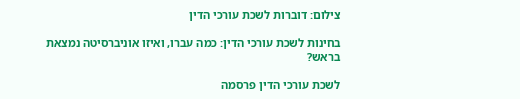צילום: דוברות לשכת עורכי הדין

בחינות לשכת עורכי הדין: כמה עברו, ואיזו אוניברסיטה נמצאת בראש?

לשכת עורכי הדין פרסמה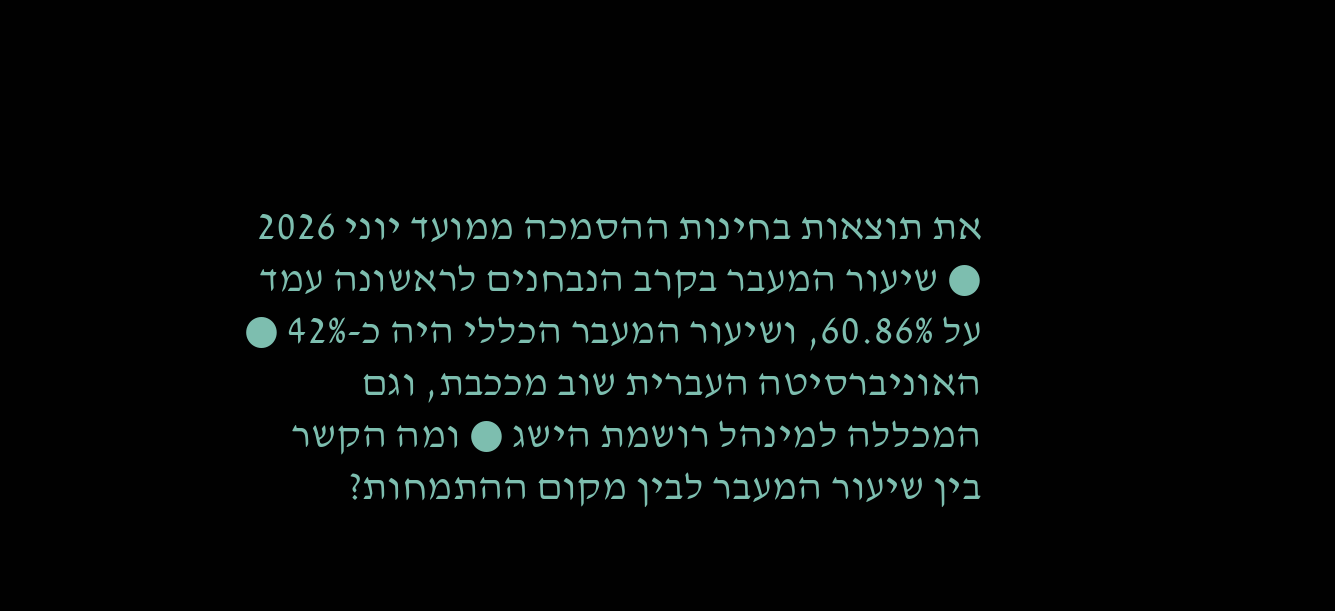את תוצאות בחינות ההסמכה ממועד יוני 2026 ● שיעור המעבר בקרב הנבחנים לראשונה עמד על 60.86%, ושיעור המעבר הכללי היה כ-42% ● האוניברסיטה העברית שוב מככבת, וגם המכללה למינהל רושמת הישג ● ומה הקשר בין שיעור המעבר לבין מקום ההתמחות?